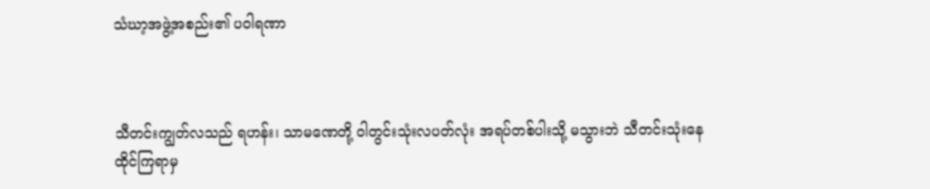သံဃာ့အဖွဲ့အစည်း၏ ပဝါရဏာ



သီတင်းကျွတ်လသည် ရဟန်း၊ သာမဏေတို့ ဝါတွင်းသုံးလပတ်လုံး အရပ်တစ်ပါးသို့ မသွားဘဲ သီတင်းသုံးနေထိုင်ကြရာမှ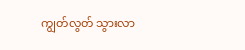ကျွတ်လွတ် သွားလာ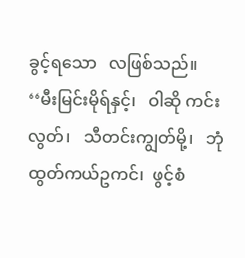ခွင့်ရသော   လဖြစ်သည်။   ‘‘မီးမြင်းမိုရ်နှင့်၊   ဝါဆို ကင်းလွတ်၊   သီတင်းကျွတ်မို့၊   ဘုံထွတ်ကယ်ဥကင်၊  ဖွင့်စံ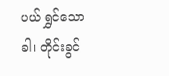ပယ် ရွှင်သောခါ၊ တိုင်းခွင်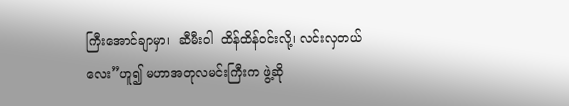ကြီးအောင်ချာမှာ၊  ဆီမီးဝါ  ထိန်ထိန်ဝင်းလို့၊ လင်းလှတယ်လေး”ဟူ၍ မဟာအတုလမင်းကြီးက ဖွဲ့ဆို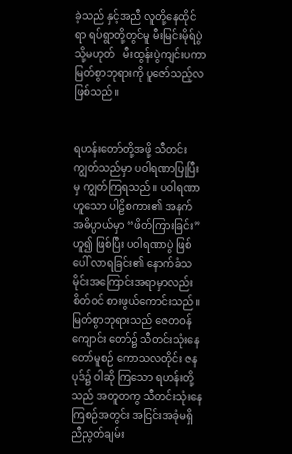ခဲ့သည် နှင့်အညီ လူတို့နေထိုင်ရာ ရပ်ရွာတို့တွင်မူ မီးမြင်းမိုရ်ပွဲ သို့မဟုတ်   မီးထွန်းပွဲကျင်းပကာ မြတ်စွာဘုရားကို ပူဇော်သည့်လ ဖြစ်သည်။


ရဟန်းတော်တို့အဖို့ သီတင်းကျွတ်သည်မှာ ပဝါရဏာပြုပြီးမှ ကျွတ်ကြရသည်။ ပဝါရဏာဟူသော ပါဠိစကား၏ အနက် အဓိပ္ပာယ်မှာ ‘‘ဖိတ်ကြားခြင်း”ဟူ၍ ဖြစ်ပြီး ပဝါရဏာပွဲ ဖြစ်ပေါ် လာရခြင်း၏ နောက်ခံသမိုင်းအကြောင်းအရာမှာလည်း စိတ်ဝင် စားဖွယ်ကောင်းသည်။ မြတ်စွာဘုရားသည် ဇေတဝန်ကျောင်း တော်၌ သီတင်းသုံးနေတော်မူစဉ် ကောသလတိုင်း ဇနပုဒ်၌ ဝါဆို ကြသော ရဟန်းတို့သည် အတူတကွ သီတင်းသုံးနေကြစဉ်အတွင်း အငြင်းအခုံမရှိ  ညီညွတ်ချမ်း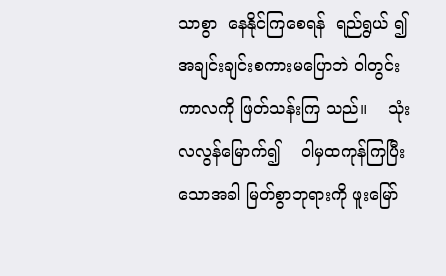သာစွာ  နေနိုင်ကြစေရန်  ရည်ရွယ် ၍ အချင်းချင်းစကားမပြောဘဲ ဝါတွင်းကာလကို ဖြတ်သန်းကြ သည်။    သုံးလလွန်မြောက်၍    ဝါမှထကုန်ကြပြီးသောအခါ မြတ်စွာဘုရားကို ဖူးမြော်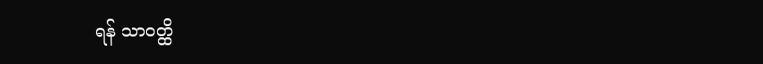ရန် သာဝတ္ထိ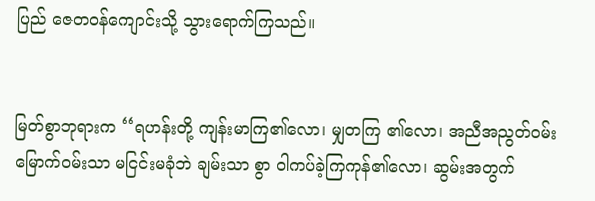ပြည် ဇေတဝန်ကျောင်းသို့ သွားရောက်ကြသည်။


မြတ်စွာဘုရားက ‘‘ရဟန်းတို့ ကျန်းမာကြ၏လော၊ မျှတကြ ၏လော၊ အညီအညွတ်ဝမ်းမြောက်ဝမ်းသာ မငြင်းမခုံဘဲ ချမ်းသာ စွာ ဝါကပ်ခဲ့ကြကုန်၏လော၊ ဆွမ်းအတွက်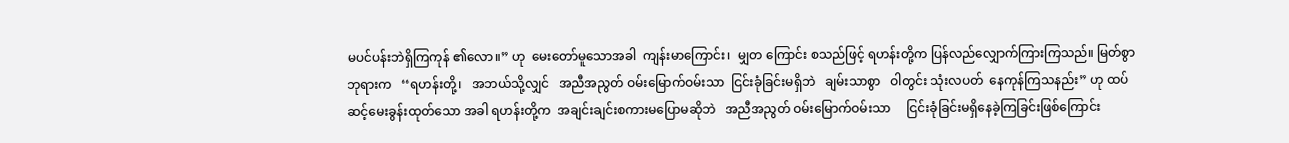မပင်ပန်းဘဲရှိကြကုန် ၏လော။” ဟု  မေးတော်မူသောအခါ  ကျန်းမာကြောင်း၊  မျှတ ကြောင်း စသည်ဖြင့် ရဟန်းတို့က ပြန်လည်လျှောက်ကြားကြသည်။ မြတ်စွာဘုရားက   ‘‘ရဟန်းတို့၊   အဘယ်သို့လျှင်   အညီအညွတ် ဝမ်းမြောက်ဝမ်းသာ  ငြင်းခုံခြင်းမရှိဘဲ   ချမ်းသာစွာ   ဝါတွင်း သုံးလပတ်  နေကုန်ကြသနည်း” ဟု ထပ်ဆင့်မေးခွန်းထုတ်သော အခါ ရဟန်းတို့က  အချင်းချင်းစကားမပြောမဆိုဘဲ   အညီအညွတ် ဝမ်းမြောက်ဝမ်းသာ     ငြင်းခုံခြင်းမရှိနေခဲ့ကြခြင်းဖြစ်ကြောင်း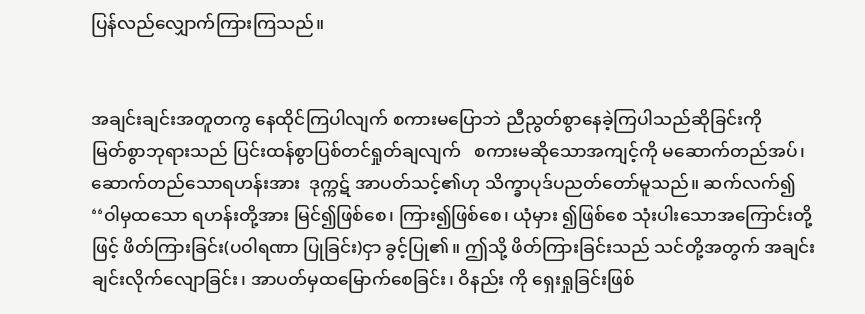ပြန်လည်လျှောက်ကြားကြသည်။


အချင်းချင်းအတူတကွ နေထိုင်ကြပါလျက် စကားမပြောဘဲ ညီညွတ်စွာနေခဲ့ကြပါသည်ဆိုခြင်းကို       မြတ်စွာဘုရားသည် ပြင်းထန်စွာပြစ်တင်ရှုတ်ချလျက်   စကားမဆိုသောအကျင့်ကို မဆောက်တည်အပ်၊  ဆောက်တည်သောရဟန်းအား  ဒုက္ကဋ် အာပတ်သင့်၏ဟု သိက္ခာပုဒ်ပညတ်တော်မူသည်။ ဆက်လက်၍ ‘‘ဝါမှထသော ရဟန်းတို့အား မြင်၍ဖြစ်စေ၊ ကြား၍ဖြစ်စေ၊ ယုံမှား ၍ဖြစ်စေ သုံးပါးသောအကြောင်းတို့ဖြင့် ဖိတ်ကြားခြင်း(ပဝါရဏာ ပြုခြင်း)ငှာ ခွင့်ပြု၏။ ဤသို့ ဖိတ်ကြားခြင်းသည် သင်တို့အတွက် အချင်းချင်းလိုက်လျောခြင်း၊ အာပတ်မှထမြောက်စေခြင်း၊ ဝိနည်း ကို ရှေးရှုခြင်းဖြစ်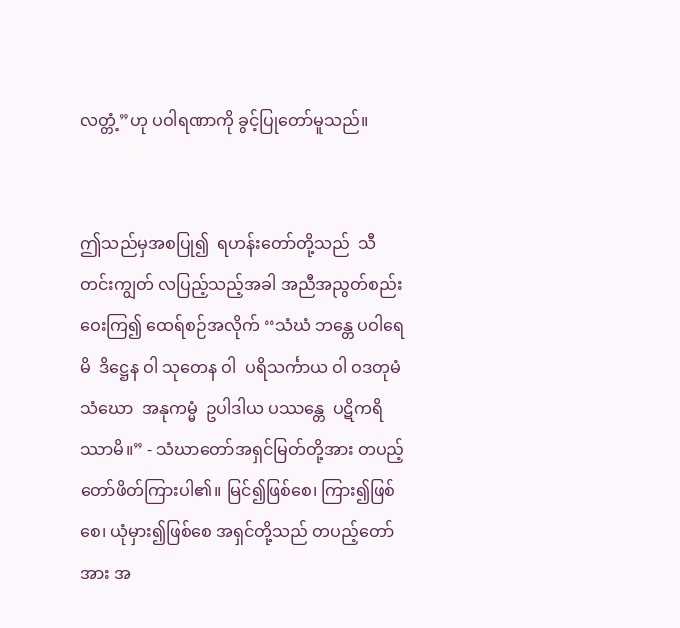လတ္တံ့”ဟု ပဝါရဏာကို ခွင့်ပြုတော်မူသည်။


ဤသည်မှအစပြု၍  ရဟန်းတော်တို့သည်  သီတင်းကျွတ် လပြည့်သည့်အခါ အညီအညွတ်စည်းဝေးကြ၍ ထေရ်စဉ်အလိုက် ‘‘သံဃံ ဘန္တေ ပဝါရေမိ  ဒိဋ္ဌေန ဝါ သုတေန ဝါ  ပရိသင်္ကာယ ဝါ ဝဒတုမံ  သံဃော  အနုကမ္မံ  ဥပါဒါယ ပဿန္တေ  ပဋိကရိဿာမိ။” - သံဃာတော်အရှင်မြတ်တို့အား တပည့်တော်ဖိတ်ကြားပါ၏။ မြင်၍ဖြစ်စေ၊ ကြား၍ဖြစ်စေ၊ ယုံမှား၍ဖြစ်စေ အရှင်တို့သည် တပည့်တော်အား အ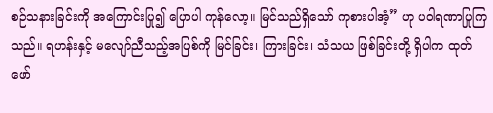စဉ်သနားခြင်းကို အကြောင်းပြု၍ ပြောပါ ကုန်လော့။ မြင်သည်ရှိသော် ကုစားပါအံ့” ဟု ပဝါရဏာပြုကြသည်။ ရဟန်းနှင့် မလျော်ညီသည့်အပြစ်ကို မြင်ခြင်း၊ ကြားခြင်း၊ သံသယ ဖြစ်ခြင်းတို့ ရှိပါက ထုတ်ဖော်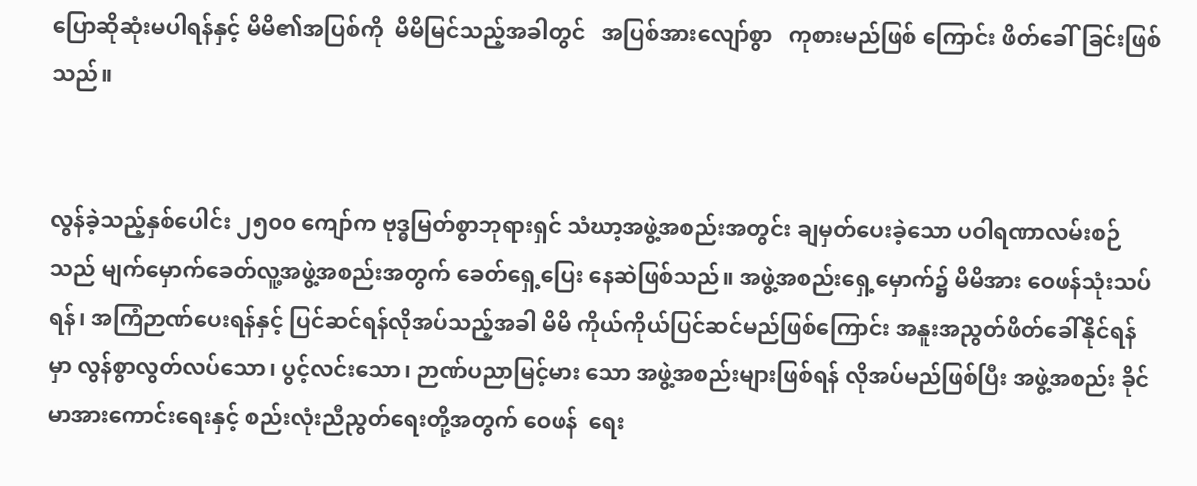ပြောဆိုဆုံးမပါရန်နှင့် မိမိ၏အပြစ်ကို  မိမိမြင်သည့်အခါတွင်   အပြစ်အားလျော်စွာ   ကုစားမည်ဖြစ် ကြောင်း ဖိတ်ခေါ်ခြင်းဖြစ်သည်။


လွန်ခဲ့သည့်နှစ်ပေါင်း ၂၅၀၀ ကျော်က ဗုဒ္ဓမြတ်စွာဘုရားရှင် သံဃာ့အဖွဲ့အစည်းအတွင်း ချမှတ်ပေးခဲ့သော ပဝါရဏာလမ်းစဉ် သည် မျက်မှောက်ခေတ်လူ့အဖွဲ့အစည်းအတွက် ခေတ်ရှေ့ပြေး နေဆဲဖြစ်သည်။ အဖွဲ့အစည်းရှေ့မှောက်၌ မိမိအား ဝေဖန်သုံးသပ် ရန်၊ အကြံဉာဏ်ပေးရန်နှင့် ပြင်ဆင်ရန်လိုအပ်သည့်အခါ မိမိ ကိုယ်ကိုယ်ပြင်ဆင်မည်ဖြစ်ကြောင်း အနူးအညွတ်ဖိတ်ခေါ်နိုင်ရန် မှာ လွန်စွာလွတ်လပ်သော၊ ပွင့်လင်းသော၊ ဉာဏ်ပညာမြင့်မား သော အဖွဲ့အစည်းများဖြစ်ရန် လိုအပ်မည်ဖြစ်ပြီး အဖွဲ့အစည်း ခိုင်မာအားကောင်းရေးနှင့် စည်းလုံးညီညွတ်ရေးတို့အတွက် ဝေဖန်  ရေး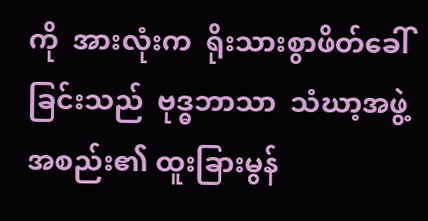ကို  အားလုံးက  ရိုးသားစွာဖိတ်ခေါ်ခြင်းသည်  ဗုဒ္ဓဘာသာ  သံဃာ့အဖွဲ့အစည်း၏ ထူးခြားမွန်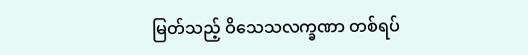မြတ်သည့် ဝိသေသလက္ခဏာ တစ်ရပ်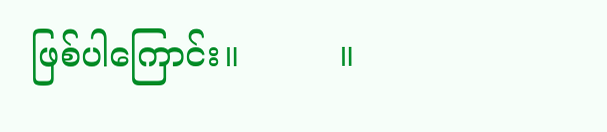ဖြစ်ပါကြောင်း။         ။